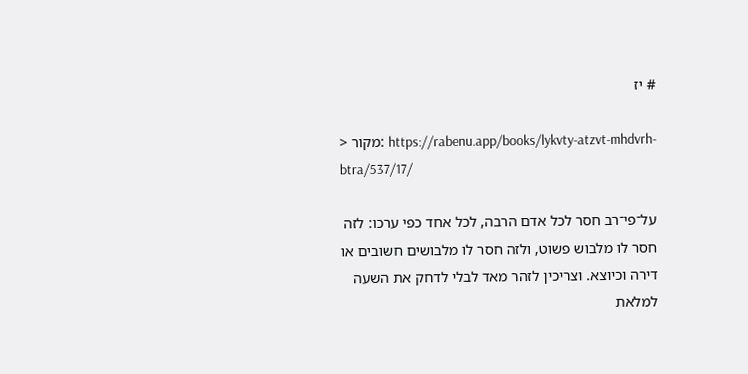# יז

> מקור: https://rabenu.app/books/lykvty-atzvt-mhdvrh-btra/537/17/

על־פי־רב חסר לכל אדם הרבה, לכל אחד כפי ערכו: לזה חסר לו מלבוש פשוט, ולזה חסר לו מלבושים חשובים או דירה וכיוצא. וצריכין לזהר מאד לבלי לדחק את השעה למלאת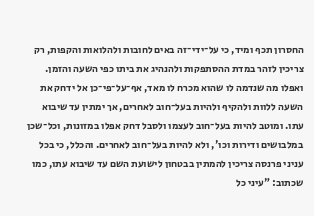החסרון תכף ומיד, כי על־ידי־זה באים לחובות ולהלואות והקפות, רק צריכין לזהר במדת ההסתפקות ולהנהיג את ביתו כפי השעה והזמן. ואפלו מה שנדמה לו שהוא מכרח לו מאד, אף־על־פי־כן אל ידחק את השעה ללוות ולהקיף ולהיות בעל־חוב לאחרים, אך ימתין עד שיבוא עתו. ומוטב להיות בעל־חוב לעצמו ולסבל דחק אפלו במזונות, וכל־שכן במלבושים ודירות וכו', ולא להיות בעל־חוב לאחרים. והכלל, כי בכל עניני פרנסה צריכין להמתין בבטחון לישועת השם עד שיבוא עתו, כמו שכתוב: "עיני כל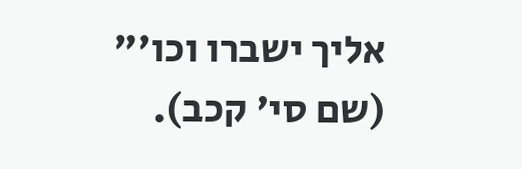אליך ישברו וכו'" (שם סי' קכב).